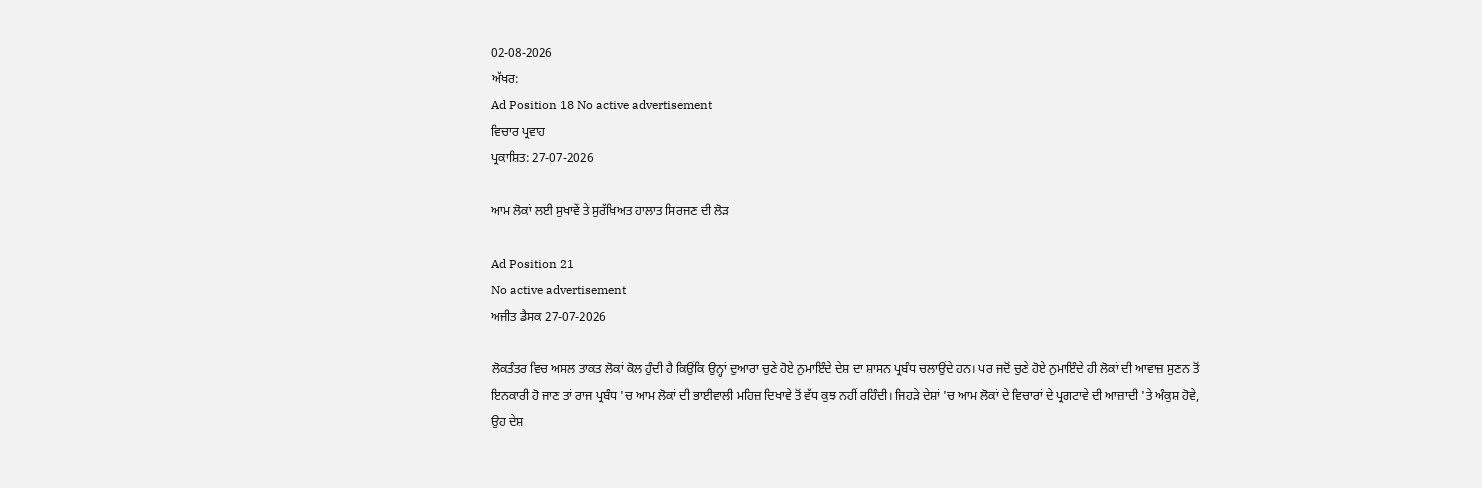02-08-2026
ਅੱਖਰ:
Ad Position 18 No active advertisement
ਵਿਚਾਰ ਪ੍ਰਵਾਹ
ਪ੍ਰਕਾਸ਼ਿਤ: 27-07-2026

ਆਮ ਲੋਕਾਂ ਲਈ ਸੁਖਾਵੇਂ ਤੇ ਸੁਰੱਖਿਅਤ ਹਾਲਾਤ ਸਿਰਜਣ ਦੀ ਲੋੜ

Ad Position 21
No active advertisement
ਅਜੀਤ ਡੈਸਕ 27-07-2026

ਲੋਕਤੰਤਰ ਵਿਚ ਅਸਲ ਤਾਕਤ ਲੋਕਾਂ ਕੋਲ ਹੁੰਦੀ ਹੈ ਕਿਉਂਕਿ ਉਨ੍ਹਾਂ ਦੁਆਰਾ ਚੁਣੇ ਹੋਏ ਨੁਮਾਇੰਦੇ ਦੇਸ਼ ਦਾ ਸ਼ਾਸਨ ਪ੍ਰਬੰਧ ਚਲਾਉਂਦੇ ਹਨ। ਪਰ ਜਦੋਂ ਚੁਣੇ ਹੋਏ ਨੁਮਾਇੰਦੇ ਹੀ ਲੋਕਾਂ ਦੀ ਆਵਾਜ਼ ਸੁਣਨ ਤੋਂ ਇਨਕਾਰੀ ਹੋ ਜਾਣ ਤਾਂ ਰਾਜ ਪ੍ਰਬੰਧ 'ਚ ਆਮ ਲੋਕਾਂ ਦੀ ਭਾਈਵਾਲੀ ਮਹਿਜ਼ ਦਿਖਾਵੇ ਤੋਂ ਵੱਧ ਕੁਝ ਨਹੀਂ ਰਹਿੰਦੀ। ਜਿਹੜੇ ਦੇਸ਼ਾਂ 'ਚ ਆਮ ਲੋਕਾਂ ਦੇ ਵਿਚਾਰਾਂ ਦੇ ਪ੍ਰਗਟਾਵੇ ਦੀ ਆਜ਼ਾਦੀ 'ਤੇ ਅੰਕੁਸ਼ ਹੋਵੇ, ਉਹ ਦੇਸ਼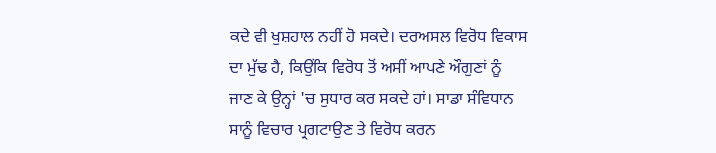ਕਦੇ ਵੀ ਖੁਸ਼ਹਾਲ ਨਹੀਂ ਹੋ ਸਕਦੇ। ਦਰਅਸਲ ਵਿਰੋਧ ਵਿਕਾਸ ਦਾ ਮੁੱਢ ਹੈ, ਕਿਉਂਕਿ ਵਿਰੋਧ ਤੋਂ ਅਸੀਂ ਆਪਣੇ ਔਗੁਣਾਂ ਨੂੰ ਜਾਣ ਕੇ ਉਨ੍ਹਾਂ 'ਚ ਸੁਧਾਰ ਕਰ ਸਕਦੇ ਹਾਂ। ਸਾਡਾ ਸੰਵਿਧਾਨ ਸਾਨੂੰ ਵਿਚਾਰ ਪ੍ਰਗਟਾਉਣ ਤੇ ਵਿਰੋਧ ਕਰਨ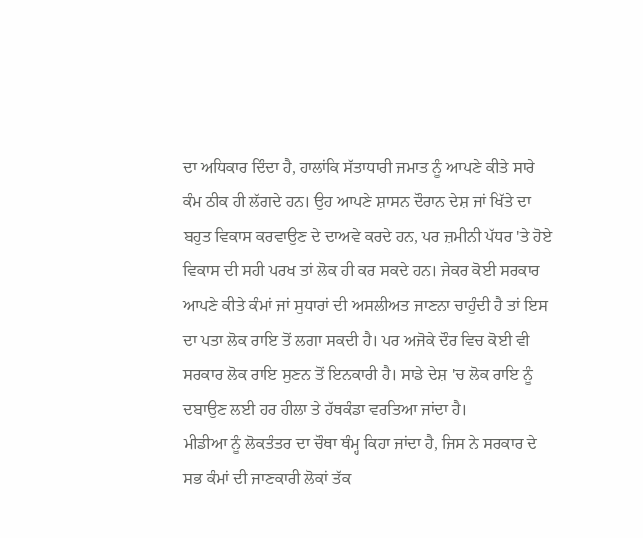ਦਾ ਅਧਿਕਾਰ ਦਿੰਦਾ ਹੈ, ਹਾਲਾਂਕਿ ਸੱਤਾਧਾਰੀ ਜਮਾਤ ਨੂੰ ਆਪਣੇ ਕੀਤੇ ਸਾਰੇ ਕੰਮ ਠੀਕ ਹੀ ਲੱਗਦੇ ਹਨ। ਉਹ ਆਪਣੇ ਸ਼ਾਸਨ ਦੌਰਾਨ ਦੇਸ਼ ਜਾਂ ਖਿੱਤੇ ਦਾ ਬਹੁਤ ਵਿਕਾਸ ਕਰਵਾਉਣ ਦੇ ਦਾਅਵੇ ਕਰਦੇ ਹਨ, ਪਰ ਜ਼ਮੀਨੀ ਪੱਧਰ 'ਤੇ ਹੋਏ ਵਿਕਾਸ ਦੀ ਸਹੀ ਪਰਖ ਤਾਂ ਲੋਕ ਹੀ ਕਰ ਸਕਦੇ ਹਨ। ਜੇਕਰ ਕੋਈ ਸਰਕਾਰ ਆਪਣੇ ਕੀਤੇ ਕੰਮਾਂ ਜਾਂ ਸੁਧਾਰਾਂ ਦੀ ਅਸਲੀਅਤ ਜਾਣਨਾ ਚਾਹੁੰਦੀ ਹੈ ਤਾਂ ਇਸ ਦਾ ਪਤਾ ਲੋਕ ਰਾਇ ਤੋਂ ਲਗਾ ਸਕਦੀ ਹੈ। ਪਰ ਅਜੋਕੇ ਦੌਰ ਵਿਚ ਕੋਈ ਵੀ ਸਰਕਾਰ ਲੋਕ ਰਾਇ ਸੁਣਨ ਤੋਂ ਇਨਕਾਰੀ ਹੈ। ਸਾਡੇ ਦੇਸ਼ 'ਚ ਲੋਕ ਰਾਇ ਨੂੰ ਦਬਾਉਣ ਲਈ ਹਰ ਹੀਲਾ ਤੇ ਹੱਥਕੰਡਾ ਵਰਤਿਆ ਜਾਂਦਾ ਹੈ।
ਮੀਡੀਆ ਨੂੰ ਲੋਕਤੰਤਰ ਦਾ ਚੌਥਾ ਥੰਮ੍ਹ ਕਿਹਾ ਜਾਂਦਾ ਹੈ, ਜਿਸ ਨੇ ਸਰਕਾਰ ਦੇ ਸਭ ਕੰਮਾਂ ਦੀ ਜਾਣਕਾਰੀ ਲੋਕਾਂ ਤੱਕ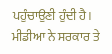ਪਹੁੰਚਾਉਣੀ ਹੁੰਦੀ ਹੈ। ਮੀਡੀਆ ਨੇ ਸਰਕਾਰ ਤੇ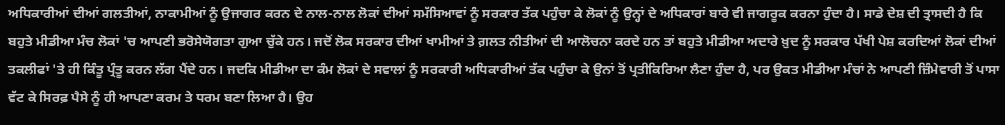ਅਧਿਕਾਰੀਆਂ ਦੀਆਂ ਗਲਤੀਆਂ, ਨਾਕਾਮੀਆਂ ਨੂੰ ਉਜਾਗਰ ਕਰਨ ਦੇ ਨਾਲ-ਨਾਲ ਲੋਕਾਂ ਦੀਆਂ ਸਮੱਸਿਆਵਾਂ ਨੂੰ ਸਰਕਾਰ ਤੱਕ ਪਹੁੰਚਾ ਕੇ ਲੋਕਾਂ ਨੂੰ ਉਨ੍ਹਾਂ ਦੇ ਅਧਿਕਾਰਾਂ ਬਾਰੇ ਵੀ ਜਾਗਰੂਕ ਕਰਨਾ ਹੁੰਦਾ ਹੈ। ਸਾਡੇ ਦੇਸ਼ ਦੀ ਤ੍ਰਾਸਦੀ ਹੈ ਕਿ ਬਹੁਤੇ ਮੀਡੀਆ ਮੰਚ ਲੋਕਾਂ 'ਚ ਆਪਣੀ ਭਰੋਸੇਯੋਗਤਾ ਗੁਆ ਚੁੱਕੇ ਹਨ। ਜਦੋਂ ਲੋਕ ਸਰਕਾਰ ਦੀਆਂ ਖਾਮੀਆਂ ਤੇ ਗ਼ਲਤ ਨੀਤੀਆਂ ਦੀ ਆਲੋਚਨਾ ਕਰਦੇ ਹਨ ਤਾਂ ਬਹੁਤੇ ਮੀਡੀਆ ਅਦਾਰੇ ਖ਼ੁਦ ਨੂੰ ਸਰਕਾਰ ਪੱਖੀ ਪੇਸ਼ ਕਰਦਿਆਂ ਲੋਕਾਂ ਦੀਆਂ ਤਕਲੀਫਾਂ 'ਤੇ ਹੀ ਕਿੰਤੂ ਪ੍ਰੰਤੂ ਕਰਨ ਲੱਗ ਪੈਂਦੇ ਹਨ। ਜਦਕਿ ਮੀਡੀਆ ਦਾ ਕੰਮ ਲੋਕਾਂ ਦੇ ਸਵਾਲਾਂ ਨੂੰ ਸਰਕਾਰੀ ਅਧਿਕਾਰੀਆਂ ਤੱਕ ਪਹੁੰਚਾ ਕੇ ਉਨਾਂ ਤੋਂ ਪ੍ਰਤੀਕਿਰਿਆ ਲੈਣਾ ਹੁੰਦਾ ਹੈ, ਪਰ ਉਕਤ ਮੀਡੀਆ ਮੰਚਾਂ ਨੇ ਆਪਣੀ ਜ਼ਿੰਮੇਵਾਰੀ ਤੋਂ ਪਾਸਾ ਵੱਟ ਕੇ ਸਿਰਫ਼ ਪੈਸੇ ਨੂੰ ਹੀ ਆਪਣਾ ਕਰਮ ਤੇ ਧਰਮ ਬਣਾ ਲਿਆ ਹੈ। ਉਹ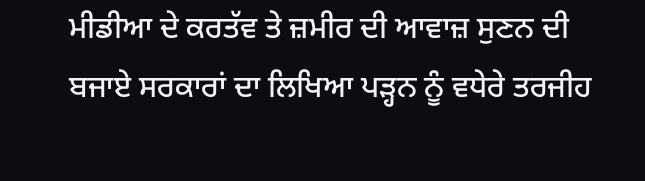ਮੀਡੀਆ ਦੇ ਕਰਤੱਵ ਤੇ ਜ਼ਮੀਰ ਦੀ ਆਵਾਜ਼ ਸੁਣਨ ਦੀ ਬਜਾਏ ਸਰਕਾਰਾਂ ਦਾ ਲਿਖਿਆ ਪੜ੍ਹਨ ਨੂੰ ਵਧੇਰੇ ਤਰਜੀਹ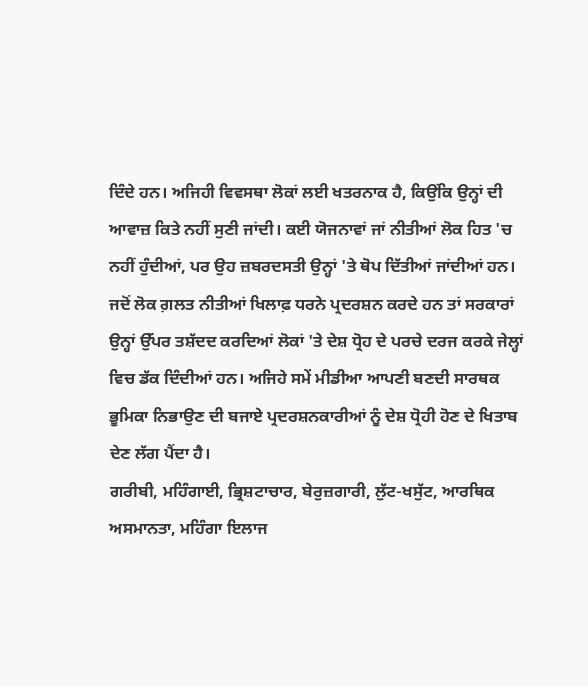ਦਿੰਦੇ ਹਨ। ਅਜਿਹੀ ਵਿਵਸਥਾ ਲੋਕਾਂ ਲਈ ਖਤਰਨਾਕ ਹੈ, ਕਿਉਂਕਿ ਉਨ੍ਹਾਂ ਦੀ ਆਵਾਜ਼ ਕਿਤੇ ਨਹੀਂ ਸੁਣੀ ਜਾਂਦੀ। ਕਈ ਯੋਜਨਾਵਾਂ ਜਾਂ ਨੀਤੀਆਂ ਲੋਕ ਹਿਤ 'ਚ ਨਹੀਂ ਹੁੰਦੀਆਂ, ਪਰ ਉਹ ਜ਼ਬਰਦਸਤੀ ਉਨ੍ਹਾਂ 'ਤੇ ਥੋਪ ਦਿੱਤੀਆਂ ਜਾਂਦੀਆਂ ਹਨ। ਜਦੋਂ ਲੋਕ ਗ਼ਲਤ ਨੀਤੀਆਂ ਖਿਲਾਫ਼ ਧਰਨੇ ਪ੍ਰਦਰਸ਼ਨ ਕਰਦੇ ਹਨ ਤਾਂ ਸਰਕਾਰਾਂ ਉਨ੍ਹਾਂ ਉੱਪਰ ਤਸ਼ੱਦਦ ਕਰਦਿਆਂ ਲੋਕਾਂ 'ਤੇ ਦੇਸ਼ ਧ੍ਰੋਹ ਦੇ ਪਰਚੇ ਦਰਜ ਕਰਕੇ ਜੇਲ੍ਹਾਂ ਵਿਚ ਡੱਕ ਦਿੰਦੀਆਂ ਹਨ। ਅਜਿਹੇ ਸਮੇਂ ਮੀਡੀਆ ਆਪਣੀ ਬਣਦੀ ਸਾਰਥਕ ਭੂਮਿਕਾ ਨਿਭਾਉਣ ਦੀ ਬਜਾਏ ਪ੍ਰਦਰਸ਼ਨਕਾਰੀਆਂ ਨੂੰ ਦੇਸ਼ ਧ੍ਰੋਹੀ ਹੋਣ ਦੇ ਖਿਤਾਬ ਦੇਣ ਲੱਗ ਪੈਂਦਾ ਹੈ।
ਗਰੀਬੀ, ਮਹਿੰਗਾਈ, ਭ੍ਰਿਸ਼ਟਾਚਾਰ, ਬੇਰੁਜ਼ਗਾਰੀ, ਲੁੱਟ-ਖਸੁੱਟ, ਆਰਥਿਕ ਅਸਮਾਨਤਾ, ਮਹਿੰਗਾ ਇਲਾਜ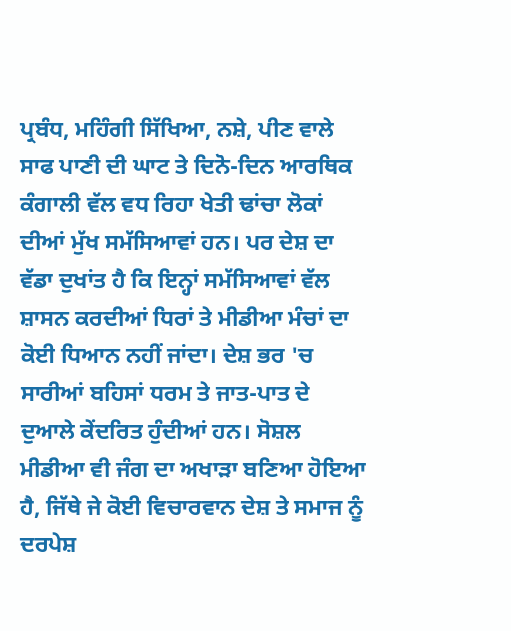ਪ੍ਰਬੰਧ, ਮਹਿੰਗੀ ਸਿੱਖਿਆ, ਨਸ਼ੇ, ਪੀਣ ਵਾਲੇ ਸਾਫ ਪਾਣੀ ਦੀ ਘਾਟ ਤੇ ਦਿਨੋ-ਦਿਨ ਆਰਥਿਕ ਕੰਗਾਲੀ ਵੱਲ ਵਧ ਰਿਹਾ ਖੇਤੀ ਢਾਂਚਾ ਲੋਕਾਂ ਦੀਆਂ ਮੁੱਖ ਸਮੱਸਿਆਵਾਂ ਹਨ। ਪਰ ਦੇਸ਼ ਦਾ ਵੱਡਾ ਦੁਖਾਂਤ ਹੈ ਕਿ ਇਨ੍ਹਾਂ ਸਮੱਸਿਆਵਾਂ ਵੱਲ ਸ਼ਾਸਨ ਕਰਦੀਆਂ ਧਿਰਾਂ ਤੇ ਮੀਡੀਆ ਮੰਚਾਂ ਦਾ ਕੋਈ ਧਿਆਨ ਨਹੀਂ ਜਾਂਦਾ। ਦੇਸ਼ ਭਰ 'ਚ ਸਾਰੀਆਂ ਬਹਿਸਾਂ ਧਰਮ ਤੇ ਜਾਤ-ਪਾਤ ਦੇ ਦੁਆਲੇ ਕੇਂਦਰਿਤ ਹੁੰਦੀਆਂ ਹਨ। ਸੋਸ਼ਲ ਮੀਡੀਆ ਵੀ ਜੰਗ ਦਾ ਅਖਾੜਾ ਬਣਿਆ ਹੋਇਆ ਹੈ, ਜਿੱਥੇ ਜੇ ਕੋਈ ਵਿਚਾਰਵਾਨ ਦੇਸ਼ ਤੇ ਸਮਾਜ ਨੂੰ ਦਰਪੇਸ਼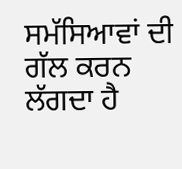ਸਮੱਸਿਆਵਾਂ ਦੀ ਗੱਲ ਕਰਨ ਲੱਗਦਾ ਹੈ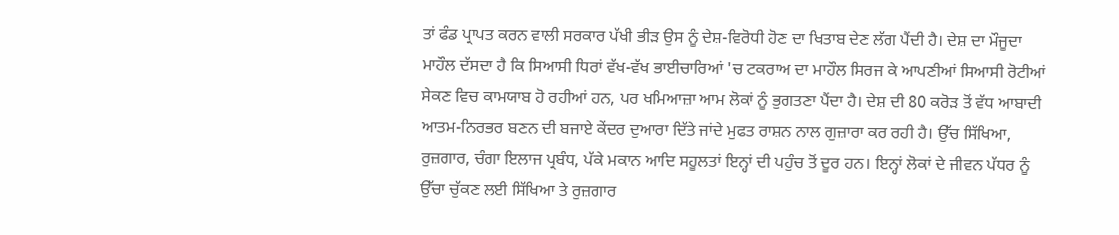ਤਾਂ ਫੰਡ ਪ੍ਰਾਪਤ ਕਰਨ ਵਾਲੀ ਸਰਕਾਰ ਪੱਖੀ ਭੀੜ ਉਸ ਨੂੰ ਦੇਸ਼-ਵਿਰੋਧੀ ਹੋਣ ਦਾ ਖਿਤਾਬ ਦੇਣ ਲੱਗ ਪੈਂਦੀ ਹੈ। ਦੇਸ਼ ਦਾ ਮੌਜੂਦਾ ਮਾਹੌਲ ਦੱਸਦਾ ਹੈ ਕਿ ਸਿਆਸੀ ਧਿਰਾਂ ਵੱਖ-ਵੱਖ ਭਾਈਚਾਰਿਆਂ 'ਚ ਟਕਰਾਅ ਦਾ ਮਾਹੌਲ ਸਿਰਜ ਕੇ ਆਪਣੀਆਂ ਸਿਆਸੀ ਰੋਟੀਆਂ ਸੇਕਣ ਵਿਚ ਕਾਮਯਾਬ ਹੋ ਰਹੀਆਂ ਹਨ, ਪਰ ਖਮਿਆਜ਼ਾ ਆਮ ਲੋਕਾਂ ਨੂੰ ਭੁਗਤਣਾ ਪੈਂਦਾ ਹੈ। ਦੇਸ਼ ਦੀ 80 ਕਰੋੜ ਤੋਂ ਵੱਧ ਆਬਾਦੀ ਆਤਮ-ਨਿਰਭਰ ਬਣਨ ਦੀ ਬਜਾਏ ਕੇਂਦਰ ਦੁਆਰਾ ਦਿੱਤੇ ਜਾਂਦੇ ਮੁਫਤ ਰਾਸ਼ਨ ਨਾਲ ਗੁਜ਼ਾਰਾ ਕਰ ਰਹੀ ਹੈ। ਉੱਚ ਸਿੱਖਿਆ, ਰੁਜ਼ਗਾਰ, ਚੰਗਾ ਇਲਾਜ ਪ੍ਰਬੰਧ, ਪੱਕੇ ਮਕਾਨ ਆਦਿ ਸਹੂਲਤਾਂ ਇਨ੍ਹਾਂ ਦੀ ਪਹੁੰਚ ਤੋਂ ਦੂਰ ਹਨ। ਇਨ੍ਹਾਂ ਲੋਕਾਂ ਦੇ ਜੀਵਨ ਪੱਧਰ ਨੂੰ ਉੱਚਾ ਚੁੱਕਣ ਲਈ ਸਿੱਖਿਆ ਤੇ ਰੁਜ਼ਗਾਰ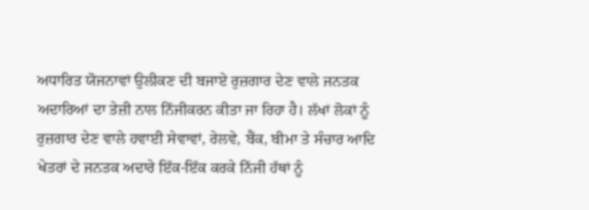ਅਧਾਰਿਤ ਯੋਜਨਾਵਾਂ ਉਲੀਕਣ ਦੀ ਬਜਾਏ ਰੁਜ਼ਗਾਰ ਦੇਣ ਵਾਲੇ ਜਨਤਕ ਅਦਾਰਿਆਂ ਦਾ ਤੇਜ਼ੀ ਨਾਲ ਨਿੱਜੀਕਰਨ ਕੀਤਾ ਜਾ ਰਿਹਾ ਹੈ। ਲੱਖਾਂ ਲੋਕਾਂ ਨੂੰ ਰੁਜ਼ਗਾਰ ਦੇਣ ਵਾਲੇ ਹਵਾਈ ਸੇਵਾਵਾਂ, ਰੇਲਵੇ, ਬੈਂਕ, ਬੀਮਾ ਤੇ ਸੰਚਾਰ ਆਦਿ ਖੇਤਰਾਂ ਦੇ ਜਨਤਕ ਅਦਾਰੇ ਇੱਕ-ਇੱਕ ਕਰਕੇ ਨਿੱਜੀ ਹੱਥਾਂ ਨੂੰ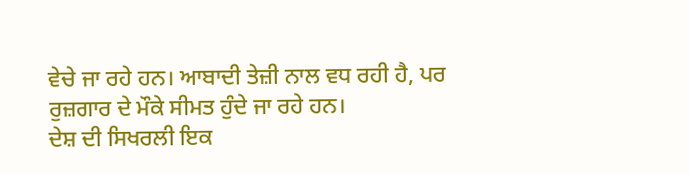ਵੇਚੇ ਜਾ ਰਹੇ ਹਨ। ਆਬਾਦੀ ਤੇਜ਼ੀ ਨਾਲ ਵਧ ਰਹੀ ਹੈ, ਪਰ ਰੁਜ਼ਗਾਰ ਦੇ ਮੌਕੇ ਸੀਮਤ ਹੁੰਦੇ ਜਾ ਰਹੇ ਹਨ।
ਦੇਸ਼ ਦੀ ਸਿਖਰਲੀ ਇਕ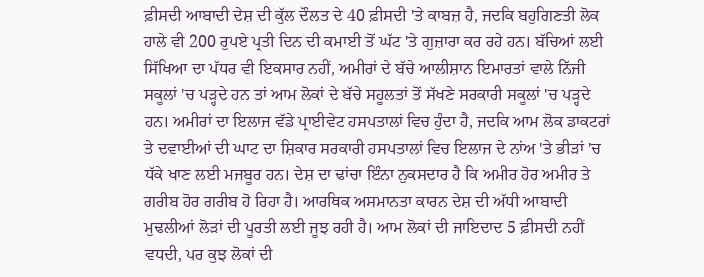ਫ਼ੀਸਦੀ ਆਬਾਦੀ ਦੇਸ਼ ਦੀ ਕੁੱਲ ਦੌਲਤ ਦੇ 40 ਫ਼ੀਸਦੀ 'ਤੇ ਕਾਬਜ਼ ਹੈ, ਜਦਕਿ ਬਹੁਗਿਣਤੀ ਲੋਕ ਹਾਲੇ ਵੀ 200 ਰੁਪਏ ਪ੍ਰਤੀ ਦਿਨ ਦੀ ਕਮਾਈ ਤੋਂ ਘੱਟ 'ਤੇ ਗੁਜ਼ਾਰਾ ਕਰ ਰਹੇ ਹਨ। ਬੱਚਿਆਂ ਲਈ ਸਿੱਖਿਆ ਦਾ ਪੱਧਰ ਵੀ ਇਕਸਾਰ ਨਹੀਂ, ਅਮੀਰਾਂ ਦੇ ਬੱਚੇ ਆਲੀਸ਼ਾਨ ਇਮਾਰਤਾਂ ਵਾਲੇ ਨਿੱਜੀ ਸਕੂਲਾਂ 'ਚ ਪੜ੍ਹਦੇ ਹਨ ਤਾਂ ਆਮ ਲੋਕਾਂ ਦੇ ਬੱਚੇ ਸਹੂਲਤਾਂ ਤੋਂ ਸੱਖਣੇ ਸਰਕਾਰੀ ਸਕੂਲਾਂ 'ਚ ਪੜ੍ਹਦੇ ਹਨ। ਅਮੀਰਾਂ ਦਾ ਇਲਾਜ ਵੱਡੇ ਪ੍ਰਾਈਵੇਟ ਹਸਪਤਾਲਾਂ ਵਿਚ ਹੁੰਦਾ ਹੈ, ਜਦਕਿ ਆਮ ਲੋਕ ਡਾਕਟਰਾਂ ਤੇ ਦਵਾਈਆਂ ਦੀ ਘਾਟ ਦਾ ਸ਼ਿਕਾਰ ਸਰਕਾਰੀ ਹਸਪਤਾਲਾਂ ਵਿਚ ਇਲਾਜ ਦੇ ਨਾਂਅ 'ਤੇ ਭੀੜਾਂ 'ਚ ਧੱਕੇ ਖਾਣ ਲਈ ਮਜਬੂਰ ਹਨ। ਦੇਸ਼ ਦਾ ਢਾਂਚਾ ਇੰਨਾ ਨੁਕਸਦਾਰ ਹੈ ਕਿ ਅਮੀਰ ਹੋਰ ਅਮੀਰ ਤੇ ਗਰੀਬ ਹੋਰ ਗਰੀਬ ਹੋ ਰਿਹਾ ਹੈ। ਆਰਥਿਕ ਅਸਮਾਨਤਾ ਕਾਰਨ ਦੇਸ਼ ਦੀ ਅੱਧੀ ਆਬਾਦੀ ਮੁਢਲੀਆਂ ਲੋੜਾਂ ਦੀ ਪੂਰਤੀ ਲਈ ਜੂਝ ਰਹੀ ਹੈ। ਆਮ ਲੋਕਾਂ ਦੀ ਜਾਇਦਾਦ 5 ਫ਼ੀਸਦੀ ਨਹੀਂ ਵਧਦੀ, ਪਰ ਕੁਝ ਲੋਕਾਂ ਦੀ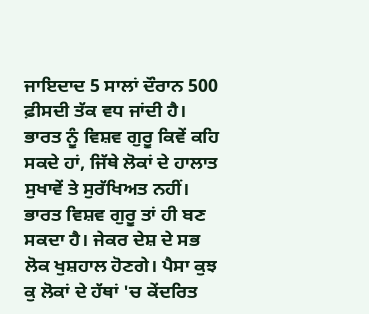ਜਾਇਦਾਦ 5 ਸਾਲਾਂ ਦੌਰਾਨ 500 ਫ਼ੀਸਦੀ ਤੱਕ ਵਧ ਜਾਂਦੀ ਹੈ। ਭਾਰਤ ਨੂੰ ਵਿਸ਼ਵ ਗੁਰੂ ਕਿਵੇਂ ਕਹਿ ਸਕਦੇ ਹਾਂ, ਜਿੱਥੇ ਲੋਕਾਂ ਦੇ ਹਾਲਾਤ ਸੁਖਾਵੇਂ ਤੇ ਸੁਰੱਖਿਅਤ ਨਹੀਂ। ਭਾਰਤ ਵਿਸ਼ਵ ਗੁਰੂ ਤਾਂ ਹੀ ਬਣ ਸਕਦਾ ਹੈ। ਜੇਕਰ ਦੇਸ਼ ਦੇ ਸਭ ਲੋਕ ਖੁਸ਼ਹਾਲ ਹੋਣਗੇ। ਪੈਸਾ ਕੁਝ ਕੁ ਲੋਕਾਂ ਦੇ ਹੱਥਾਂ 'ਚ ਕੇਂਦਰਿਤ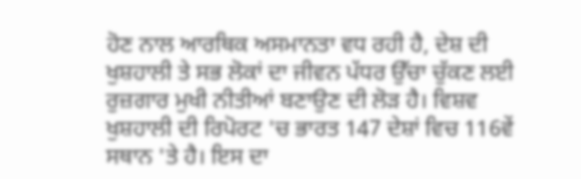ਹੋਣ ਨਾਲ ਆਰਥਿਕ ਅਸਮਾਨਤਾ ਵਧ ਰਹੀ ਹੈ, ਦੇਸ਼ ਦੀ ਖੁਸ਼ਹਾਲੀ ਤੇ ਸਭ ਲੋਕਾਂ ਦਾ ਜੀਵਨ ਪੱਧਰ ਉੱਚਾ ਚੁੱਕਣ ਲਈ ਰੁਜ਼ਗਾਰ ਮੁਖੀ ਨੀਤੀਆਂ ਬਣਾਉਣ ਦੀ ਲੋੜ ਹੈ। ਵਿਸ਼ਵ ਖੁਸ਼ਹਾਲੀ ਦੀ ਰਿਪੋਰਟ 'ਚ ਭਾਰਤ 147 ਦੇਸ਼ਾਂ ਵਿਚ 116ਵੇਂ ਸਥਾਨ 'ਤੇ ਹੈ। ਇਸ ਦਾ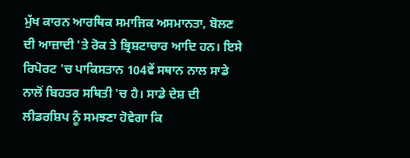ਮੁੱਖ ਕਾਰਨ ਆਰਥਿਕ ਸਮਾਜਿਕ ਅਸਮਾਨਤਾ, ਬੋਲਣ ਦੀ ਆਜ਼ਾਦੀ 'ਤੇ ਰੋਕ ਤੇ ਭ੍ਰਿਸ਼ਟਾਚਾਰ ਆਦਿ ਹਨ। ਇਸੇ ਰਿਪੋਰਟ 'ਚ ਪਾਕਿਸਤਾਨ 104ਵੇਂ ਸਥਾਨ ਨਾਲ ਸਾਡੇ ਨਾਲੋਂ ਬਿਹਤਰ ਸਥਿਤੀ 'ਚ ਹੈ। ਸਾਡੇ ਦੇਸ਼ ਦੀ ਲੀਡਰਸ਼ਿਪ ਨੂੰ ਸਮਝਣਾ ਹੋਵੇਗਾ ਕਿ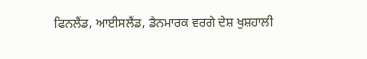ਫਿਨਲੈਂਡ, ਆਈਸਲੈਂਡ, ਡੈਨਮਾਰਕ ਵਰਗੇ ਦੇਸ਼ ਖੁਸ਼ਹਾਲੀ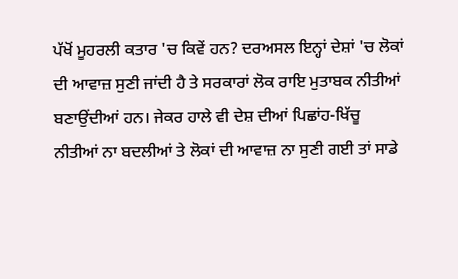ਪੱਖੋਂ ਮੂਹਰਲੀ ਕਤਾਰ 'ਚ ਕਿਵੇਂ ਹਨ? ਦਰਅਸਲ ਇਨ੍ਹਾਂ ਦੇਸ਼ਾਂ 'ਚ ਲੋਕਾਂ ਦੀ ਆਵਾਜ਼ ਸੁਣੀ ਜਾਂਦੀ ਹੈ ਤੇ ਸਰਕਾਰਾਂ ਲੋਕ ਰਾਇ ਮੁਤਾਬਕ ਨੀਤੀਆਂ ਬਣਾਉਂਦੀਆਂ ਹਨ। ਜੇਕਰ ਹਾਲੇ ਵੀ ਦੇਸ਼ ਦੀਆਂ ਪਿਛਾਂਹ-ਖਿੱਚੂ ਨੀਤੀਆਂ ਨਾ ਬਦਲੀਆਂ ਤੇ ਲੋਕਾਂ ਦੀ ਆਵਾਜ਼ ਨਾ ਸੁਣੀ ਗਈ ਤਾਂ ਸਾਡੇ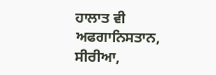ਹਾਲਾਤ ਵੀ ਅਫਗਾਨਿਸਤਾਨ, ਸੀਰੀਆ,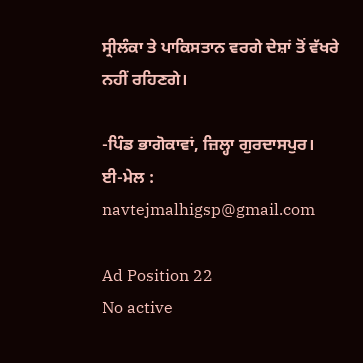ਸ੍ਰੀਲੰਕਾ ਤੇ ਪਾਕਿਸਤਾਨ ਵਰਗੇ ਦੇਸ਼ਾਂ ਤੋਂ ਵੱਖਰੇ ਨਹੀਂ ਰਹਿਣਗੇ।

-ਪਿੰਡ ਭਾਗੋਕਾਵਾਂ, ਜ਼ਿਲ੍ਹਾ ਗੁਰਦਾਸਪੁਰ।
ਈ-ਮੇਲ : navtejmalhigsp@gmail.com

Ad Position 22
No active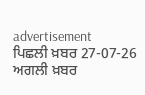advertisement
ਪਿਛਲੀ ਖ਼ਬਰ 27-07-26 ਅਗਲੀ ਖ਼ਬਰ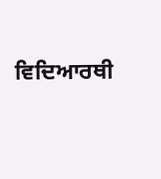ਵਿਦਿਆਰਥੀ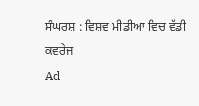ਸੰਘਰਸ਼ : ਵਿਸ਼ਵ ਮੀਡੀਆ ਵਿਚ ਵੱਡੀ ਕਵਰੇਜ
Ad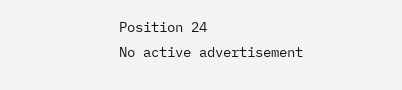Position 24
No active advertisement